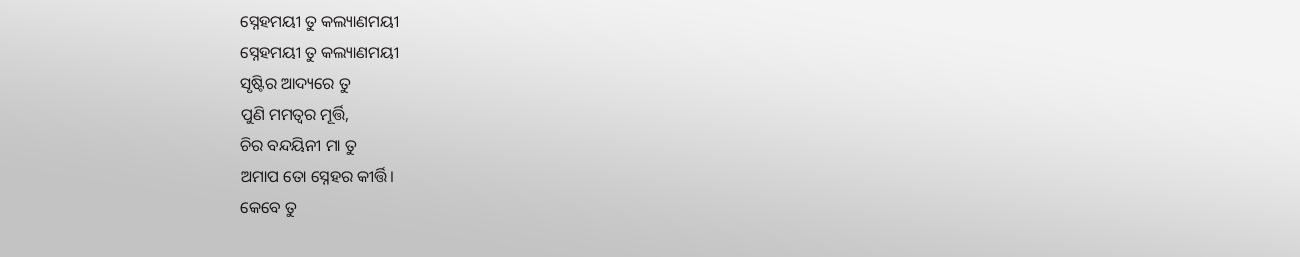ସ୍ନେହମୟୀ ତୁ କଲ୍ୟାଣମୟୀ
ସ୍ନେହମୟୀ ତୁ କଲ୍ୟାଣମୟୀ
ସୃଷ୍ଟିର ଆଦ୍ୟରେ ତୁ
ପୁଣି ମମତ୍ୱର ମୂର୍ତ୍ତି,
ଚିର ବନ୍ଦୟିନୀ ମା ତୁ
ଅମାପ ତୋ ସ୍ନେହର କୀର୍ତ୍ତି।
କେବେ ତୁ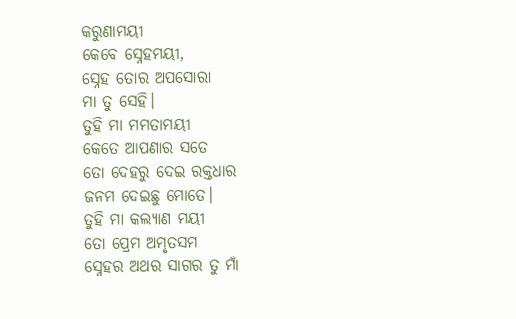କରୁଣାମୟୀ
କେବେ ସ୍ନେହମୟୀ,
ସ୍ନେହ ତୋର ଅପସୋରା
ମା ତୁ ସେହି।
ତୁହି ମା ମମତାମୟୀ
କେତେ ଆପଣାର ସତେ
ତୋ ଦେହରୁ ଦେଇ ରକ୍ତଧାର
ଜନମ ଦେଇଛୁ ମୋତେ।
ତୁହି ମା କଲ୍ୟାଣ ମୟୀ
ତୋ ପ୍ରେମ ଅମୃତସମ
ସ୍ନେହର ଅଥର ସାଗର ତୁ ମାଁ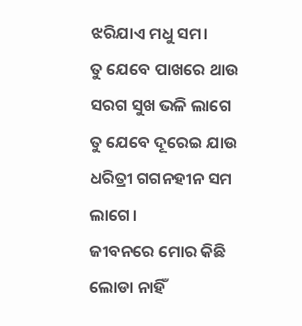ଝରିଯାଏ ମଧୁ ସମ।
ତୁ ଯେବେ ପାଖରେ ଥାଉ
ସରଗ ସୁଖ ଭଳି ଲାଗେ
ତୁ ଯେବେ ଦୂରେଇ ଯାଉ
ଧରିତ୍ରୀ ଗଗନହୀନ ସମ ଲାଗେ।
ଜୀବନରେ ମୋର କିଛି ଲୋଡା ନାହିଁ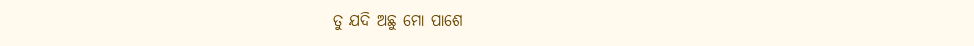ତୁ ଯଦି ଅଛୁ ମୋ ପାଶେ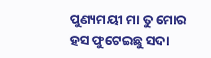ପୁଣ୍ୟମୟୀ ମା ତୁ ମୋର
ହସ ଫୁଟେଇଛୁ ସଦା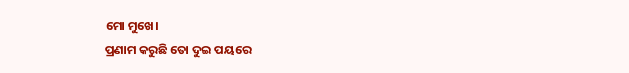ମୋ ମୁଖେ।
ପ୍ରଣାମ କରୁଛି ତୋ ଦୁଇ ପୟରେ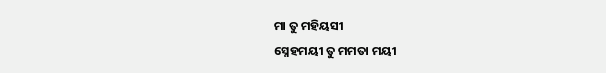ମା ତୁ ମହିୟସୀ
ସ୍ନେହମୟୀ ତୁ ମମତା ମୟୀ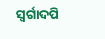ସ୍ୱର୍ଗାଦପି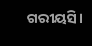ଗରୀୟସି।